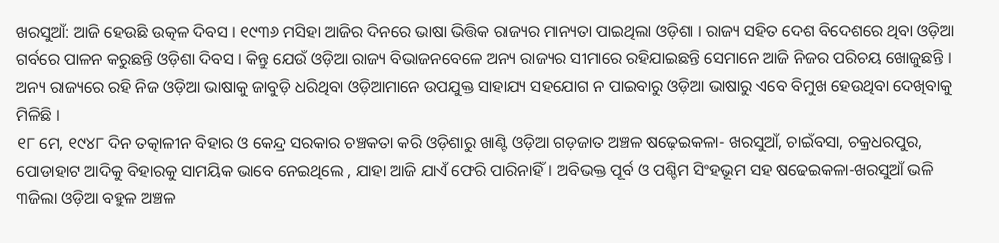ଖରସୁଆଁ: ଆଜି ହେଉଛି ଉତ୍କଳ ଦିବସ । ୧୯୩୬ ମସିହା ଆଜିର ଦିନରେ ଭାଷା ଭିତ୍ତିକ ରାଜ୍ୟର ମାନ୍ୟତା ପାଇଥିଲା ଓଡ଼ିଶା । ରାଜ୍ୟ ସହିତ ଦେଶ ବିଦେଶରେ ଥିବା ଓଡ଼ିଆ ଗର୍ବରେ ପାଳନ କରୁଛନ୍ତି ଓଡ଼ିଶା ଦିବସ । କିନ୍ତୁ ଯେଉଁ ଓଡ଼ିଆ ରାଜ୍ୟ ବିଭାଜନବେଳେ ଅନ୍ୟ ରାଜ୍ୟର ସୀମାରେ ରହିଯାଇଛନ୍ତି ସେମାନେ ଆଜି ନିଜର ପରିଚୟ ଖୋଜୁଛନ୍ତି । ଅନ୍ୟ ରାଜ୍ୟରେ ରହି ନିଜ ଓଡ଼ିଆ ଭାଷାକୁ ଜାବୁଡ଼ି ଧରିଥିବା ଓଡ଼ିଆମାନେ ଉପଯୁକ୍ତ ସାହାଯ୍ୟ ସହଯୋଗ ନ ପାଇବାରୁ ଓଡ଼ିଆ ଭାଷାରୁ ଏବେ ବିମୁଖ ହେଉଥିବା ଦେଖିବାକୁ ମିଳିଛି ।
୧୮ ମେ, ୧୯୪୮ ଦିନ ତତ୍କାଳୀନ ବିହାର ଓ କେନ୍ଦ୍ର ସରକାର ଚଞ୍ଚକତା କରି ଓଡ଼ିଶାରୁ ଖାଣ୍ଟି ଓଡ଼ିଆ ଗଡ଼ଜାତ ଅଞ୍ଚଳ ଷଢ଼େଇକଳା- ଖରସୁଆଁ, ଚାଇଁବସା, ଚକ୍ରଧରପୁର, ପୋଡାହାଟ ଆଦିକୁ ବିହାରକୁ ସାମୟିକ ଭାବେ ନେଇଥିଲେ , ଯାହା ଆଜି ଯାଏଁ ଫେରି ପାରିନାହିଁ। ଅବିଭକ୍ତ ପୂର୍ବ ଓ ପଶ୍ଚିମ ସିଂହଭୂମ ସହ ଷଢେଇକଳା-ଖରସୁଆଁ ଭଳି ୩ଜିଲା ଓଡ଼ିଆ ବହୁଳ ଅଞ୍ଚଳ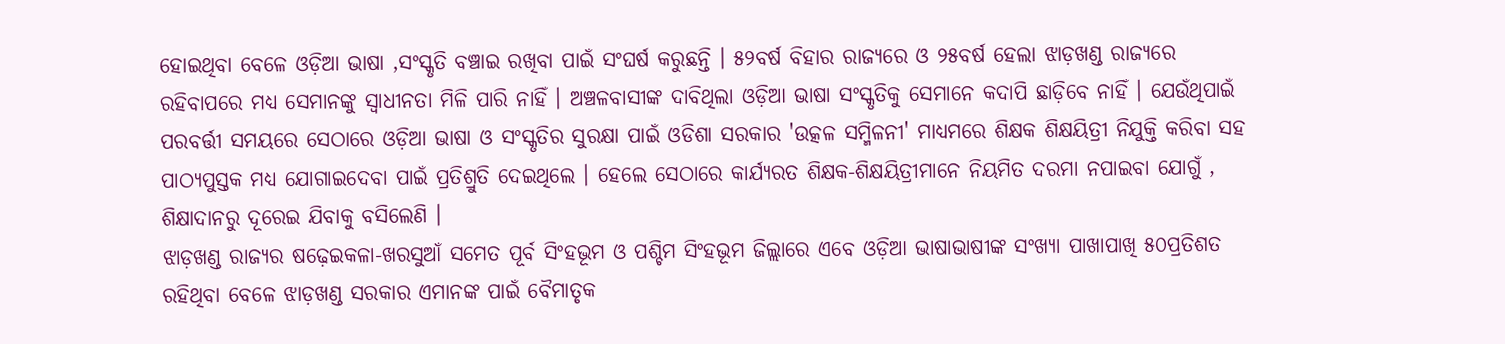ହୋଇଥିବା ବେଳେ ଓଡ଼ିଆ ଭାଷା ,ସଂସ୍କୃତି ବଞ୍ଚାଇ ରଖିବା ପାଇଁ ସଂଘର୍ଷ କରୁଛନ୍ତି । ୫୨ବର୍ଷ ବିହାର ରାଜ୍ୟରେ ଓ ୨୫ବର୍ଷ ହେଲା ଝାଡ଼ଖଣ୍ଡ ରାଜ୍ୟରେ ରହିବାପରେ ମଧ୍ୟ ସେମାନଙ୍କୁ ସ୍ଵାଧୀନତା ମିଳି ପାରି ନାହିଁ । ଅଞ୍ଚଳବାସୀଙ୍କ ଦାବିଥିଲା ଓଡ଼ିଆ ଭାଷା ସଂସ୍କୃତିକୁ ସେମାନେ କଦାପି ଛାଡ଼ିବେ ନାହିଁ । ଯେଉଁଥିପାଇଁ ପରବର୍ତ୍ତୀ ସମୟରେ ସେଠାରେ ଓଡ଼ିଆ ଭାଷା ଓ ସଂସ୍କୃତିର ସୁରକ୍ଷା ପାଇଁ ଓଡିଶା ସରକାର 'ଉତ୍କଳ ସମ୍ମିଳନୀ' ମାଧ୍ୟମରେ ଶିକ୍ଷକ ଶିକ୍ଷୟିତ୍ରୀ ନିଯୁକ୍ତି କରିବା ସହ ପାଠ୍ୟପୁସ୍ତକ ମଧ୍ୟ ଯୋଗାଇଦେବା ପାଇଁ ପ୍ରତିଶ୍ରୁତି ଦେଇଥିଲେ । ହେଲେ ସେଠାରେ କାର୍ଯ୍ୟରତ ଶିକ୍ଷକ-ଶିକ୍ଷୟିତ୍ରୀମାନେ ନିୟମିତ ଦରମା ନପାଇବା ଯୋଗୁଁ , ଶିକ୍ଷାଦାନରୁ ଦୂରେଇ ଯିବାକୁ ବସିଲେଣି ।
ଝାଡ଼ଖଣ୍ଡ ରାଜ୍ୟର ଷଢ଼େଇକଳା-ଖରସୁଆଁ ସମେତ ପୂର୍ବ ସିଂହଭୂମ ଓ ପଶ୍ଚିମ ସିଂହଭୂମ ଜିଲ୍ଲାରେ ଏବେ ଓଡ଼ିଆ ଭାଷାଭାଷୀଙ୍କ ସଂଖ୍ୟା ପାଖାପାଖି ୫୦ପ୍ରତିଶତ ରହିଥିବା ବେଳେ ଝାଡ଼ଖଣ୍ଡ ସରକାର ଏମାନଙ୍କ ପାଇଁ ବୈମାତୃକ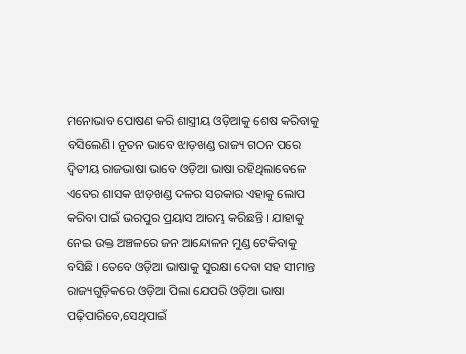ମନୋଭାବ ପୋଷଣ କରି ଶାସ୍ତ୍ରୀୟ ଓଡ଼ିଆକୁ ଶେଷ କରିବାକୁ ବସିଲେଣି। ନୂତନ ଭାବେ ଝାଡ଼ଖଣ୍ଡ ରାଜ୍ୟ ଗଠନ ପରେ ଦ୍ୱିତୀୟ ରାଜଭାଷା ଭାବେ ଓଡ଼ିଆ ଭାଷା ରହିଥିଲାବେଳେ ଏବେର ଶାସକ ଝାଡ଼ଖଣ୍ଡ ଦଳର ସରକାର ଏହାକୁ ଲୋପ କରିବା ପାଇଁ ଭରପୁର ପ୍ରୟାସ ଆରମ୍ଭ କରିଛନ୍ତି । ଯାହାକୁ ନେଇ ଉକ୍ତ ଅଞ୍ଚଳରେ ଜନ ଆନ୍ଦୋଳନ ମୁଣ୍ଡ ଟେକିବାକୁ ବସିଛି । ତେବେ ଓଡ଼ିଆ ଭାଷାକୁ ସୁରକ୍ଷା ଦେବା ସହ ସୀମାନ୍ତ ରାଜ୍ୟଗୁଡ଼ିକରେ ଓଡ଼ିଆ ପିଲା ଯେପରି ଓଡ଼ିଆ ଭାଷା ପଢ଼ିପାରିବେ,ସେଥିପାଇଁ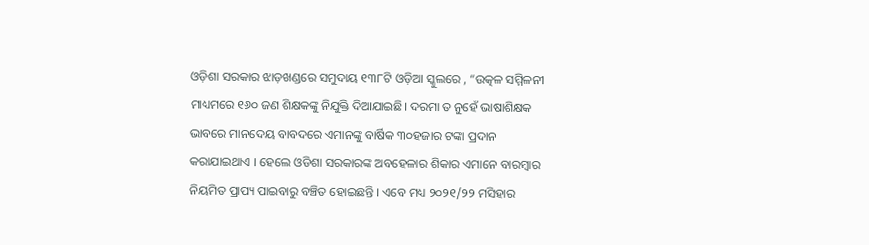ଓଡ଼ିଶା ସରକାର ଝାଡ଼ଖଣ୍ଡରେ ସମୁଦାୟ ୧୩୮ଟି ଓଡ଼ିଆ ସ୍କୁଲରେ , “ଉତ୍କଳ ସମ୍ମିଳନୀ ମାଧ୍ୟମରେ ୧୬୦ ଜଣ ଶିକ୍ଷକଙ୍କୁ ନିଯୁକ୍ତି ଦିଆଯାଇଛି। ଦରମା ତ ନୁହେଁ ଭାଷାଶିକ୍ଷକ ଭାବରେ ମାନଦେୟ ବାବଦରେ ଏମାନଙ୍କୁ ବାର୍ଷିକ ୩୦ହଜାର ଟଙ୍କା ପ୍ରଦାନ କରାଯାଇଥାଏ । ହେଲେ ଓଡିଶା ସରକାରଙ୍କ ଅବହେଳାର ଶିକାର ଏମାନେ ବାରମ୍ବାର ନିୟମିତ ପ୍ରାପ୍ୟ ପାଇବାରୁ ବଞ୍ଚିତ ହୋଇଛନ୍ତି । ଏବେ ମଧ୍ୟ ୨୦୨୧/୨୨ ମସିହାର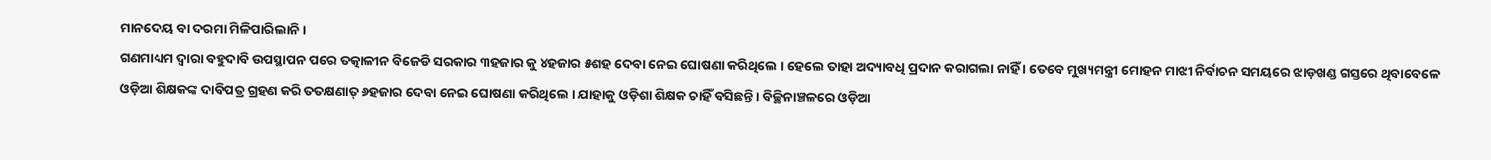ମାନଦେୟ ବା ଦରମା ମିଳିପାରିଲାନି ।
ଗଣମାଧ୍ୟମ ଦ୍ୱାରା ବହୁଦାବି ଉପସ୍ଥାପନ ପରେ ତତ୍କାଳୀନ ବିଜେଡି ସରକାର ୩ହଜାର କୁ ୪ହଜାର ୫ଶହ ଦେବା ନେଇ ଘୋଷଣା କରିଥିଲେ । ହେଲେ ତାହା ଅଦ୍ୟାବଧି ପ୍ରଦାନ କରାଗଲା ନାହିଁ । ତେବେ ମୁଖ୍ୟମନ୍ତ୍ରୀ ମୋହନ ମାଝୀ ନିର୍ବାଚନ ସମୟରେ ଝାଡ଼ଖଣ୍ଡ ଗସ୍ତରେ ଥିବାବେଳେ ଓଡ଼ିଆ ଶିକ୍ଷକଙ୍କ ଦାବିପତ୍ର ଗ୍ରହଣ କରି ତତକ୍ଷଣାତ୍ ୬ହଜାର ଦେବା ନେଇ ଘୋଷଣା କରିଥିଲେ । ଯାହାକୁ ଓଡ଼ିଶା ଶିକ୍ଷକ ଚାହିଁ ବସିଛନ୍ତି । ବିଚ୍ଛିନାଞ୍ଚଳରେ ଓଡ଼ିଆ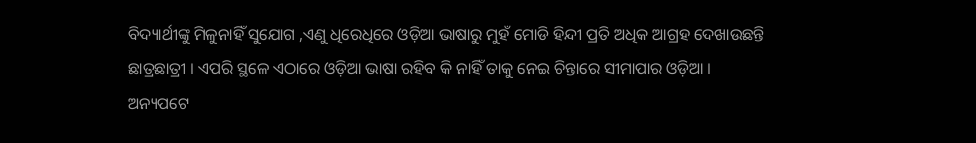ବିଦ୍ୟାର୍ଥୀଙ୍କୁ ମିଳୁନାହିଁ ସୁଯୋଗ ,ଏଣୁ ଧିରେଧିରେ ଓଡ଼ିଆ ଭାଷାରୁ ମୁହଁ ମୋଡି ହିନ୍ଦୀ ପ୍ରତି ଅଧିକ ଆଗ୍ରହ ଦେଖାଉଛନ୍ତି ଛାତ୍ରଛାତ୍ରୀ । ଏପରି ସ୍ଥଳେ ଏଠାରେ ଓଡ଼ିଆ ଭାଷା ରହିବ କି ନାହିଁ ତାକୁ ନେଇ ଚିନ୍ତାରେ ସୀମାପାର ଓଡ଼ିଆ ।
ଅନ୍ୟପଟେ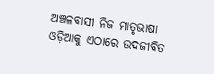ଅଞ୍ଚଳବାସୀ ନିଜ ମାତୃଭାଷା ଓଡ଼ିଆକୁ ଏଠାରେ ଉଦଜୀବିତ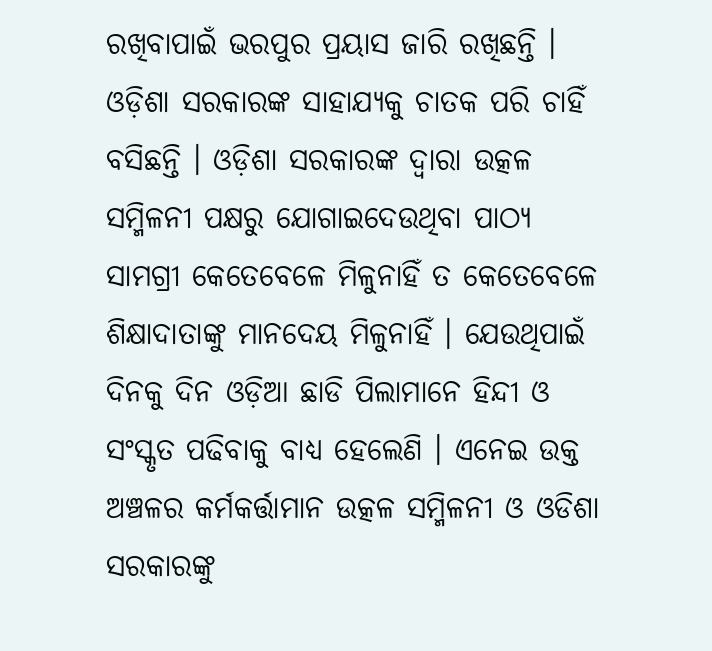ରଖିବାପାଇଁ ଭରପୁର ପ୍ରୟାସ ଜାରି ରଖିଛନ୍ତି । ଓଡ଼ିଶା ସରକାରଙ୍କ ସାହାଯ୍ୟକୁ ଚାତକ ପରି ଚାହିଁ ବସିଛନ୍ତି । ଓଡ଼ିଶା ସରକାରଙ୍କ ଦ୍ୱାରା ଉତ୍କଳ ସମ୍ମିଳନୀ ପକ୍ଷରୁ ଯୋଗାଇଦେଉଥିବା ପାଠ୍ୟ ସାମଗ୍ରୀ କେତେବେଳେ ମିଳୁନାହିଁ ତ କେତେବେଳେ ଶିକ୍ଷାଦାତାଙ୍କୁ ମାନଦେୟ ମିଳୁନାହିଁ । ଯେଉଥିପାଇଁ ଦିନକୁ ଦିନ ଓଡ଼ିଆ ଛାଡି ପିଲାମାନେ ହିନ୍ଦୀ ଓ ସଂସ୍କୃତ ପଢିବାକୁ ବାଧ୍ୟ ହେଲେଣି । ଏନେଇ ଉକ୍ତ ଅଞ୍ଚଳର କର୍ମକର୍ତ୍ତାମାନ ଉତ୍କଳ ସମ୍ମିଳନୀ ଓ ଓଡିଶା ସରକାରଙ୍କୁ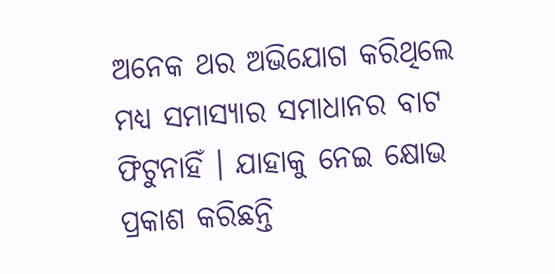ଅନେକ ଥର ଅଭିଯୋଗ କରିଥିଲେ ମଧ୍ୟ ସମାସ୍ୟାର ସମାଧାନର ବାଟ ଫିଟୁନାହିଁ । ଯାହାକୁ ନେଇ କ୍ଷୋଭ ପ୍ରକାଶ କରିଛନ୍ତି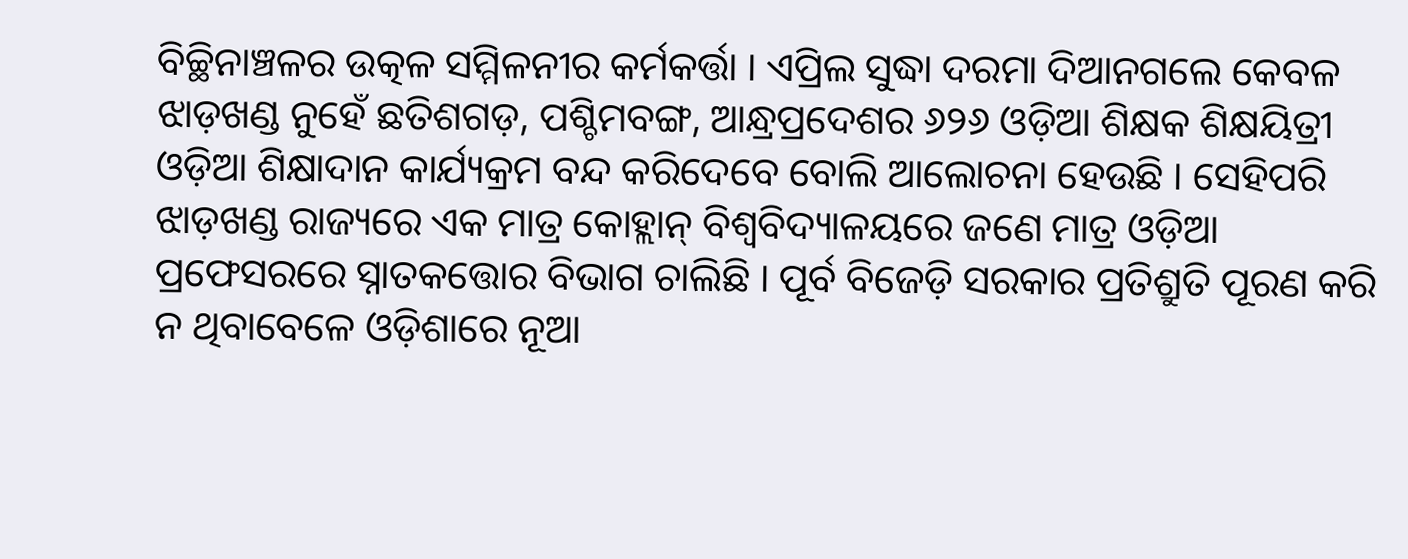ବିଚ୍ଛିନାଞ୍ଚଳର ଉତ୍କଳ ସମ୍ମିଳନୀର କର୍ମକର୍ତ୍ତା । ଏପ୍ରିଲ ସୁଦ୍ଧା ଦରମା ଦିଆନଗଲେ କେବଳ ଝାଡ଼ଖଣ୍ଡ ନୁହେଁ ଛତିଶଗଡ଼, ପଶ୍ଚିମବଙ୍ଗ, ଆନ୍ଧ୍ରପ୍ରଦେଶର ୬୨୬ ଓଡ଼ିଆ ଶିକ୍ଷକ ଶିକ୍ଷୟିତ୍ରୀ ଓଡ଼ିଆ ଶିକ୍ଷାଦାନ କାର୍ଯ୍ୟକ୍ରମ ବନ୍ଦ କରିଦେବେ ବୋଲି ଆଲୋଚନା ହେଉଛି । ସେହିପରି ଝାଡ଼ଖଣ୍ଡ ରାଜ୍ୟରେ ଏକ ମାତ୍ର କୋହ୍ଲାନ୍ ବିଶ୍ଵବିଦ୍ୟାଳୟରେ ଜଣେ ମାତ୍ର ଓଡ଼ିଆ ପ୍ରଫେସରରେ ସ୍ନାତକତ୍ତୋର ବିଭାଗ ଚାଲିଛି । ପୂର୍ବ ବିଜେଡ଼ି ସରକାର ପ୍ରତିଶ୍ରୁତି ପୂରଣ କରି ନ ଥିବାବେଳେ ଓଡ଼ିଶାରେ ନୂଆ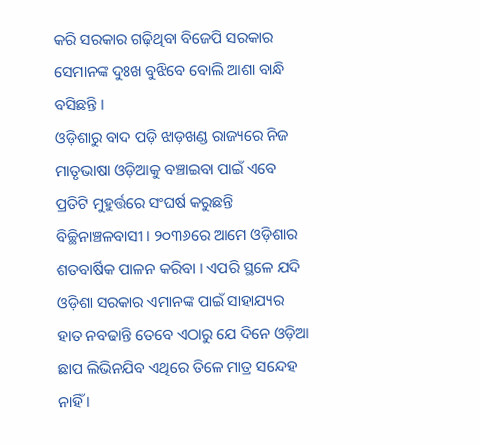କରି ସରକାର ଗଢ଼ିଥିବା ବିଜେପି ସରକାର ସେମାନଙ୍କ ଦୁଃଖ ବୁଝିବେ ବୋଲି ଆଶା ବାନ୍ଧି ବସିଛନ୍ତି ।
ଓଡ଼ିଶାରୁ ବାଦ ପଡ଼ି ଝାଡ଼ଖଣ୍ଡ ରାଜ୍ୟରେ ନିଜ ମାତୃଭାଷା ଓଡ଼ିଆକୁ ବଞ୍ଚାଇବା ପାଇଁ ଏବେ ପ୍ରତିଟି ମୁହୁର୍ତ୍ତରେ ସଂଘର୍ଷ କରୁଛନ୍ତି ବିଚ୍ଛିନାଞ୍ଚଳବାସୀ । ୨୦୩୬ରେ ଆମେ ଓଡ଼ିଶାର ଶତବାର୍ଷିକ ପାଳନ କରିବା । ଏପରି ସ୍ଥଳେ ଯଦି ଓଡ଼ିଶା ସରକାର ଏମାନଙ୍କ ପାଇଁ ସାହାଯ୍ୟର ହାତ ନବଢାନ୍ତି ତେବେ ଏଠାରୁ ଯେ ଦିନେ ଓଡ଼ିଆ ଛାପ ଲିଭିନଯିବ ଏଥିରେ ତିଳେ ମାତ୍ର ସନ୍ଦେହ ନାହିଁ ।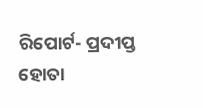ରିପୋର୍ଟ- ପ୍ରଦୀପ୍ତ ହୋତା